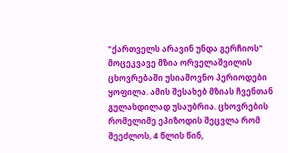"ქართველს არავინ უნდა გერჩიოს"
მოცეკვავე მზია ორველაშვილის ცხოვრებაში უსიამოვნო პერიოდები ყოფილა. ამის შესახებ მზიას ჩვენთან გულახდილად უსაუბრია. ცხოვრების რომელიმე ეპიზოდის შეცვლა რომ შეეძლოს, 4 წლის წინ,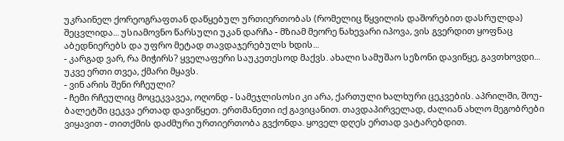უკრაინელ ქორეოგრაფთან დაწყებულ ურთიერთობას (რომელიც წყვილის დაშორებით დასრულდა) შეცვლიდა... უსიამოვნო წარსული უკან დარჩა - მზიამ მეორე ნახევარი იპოვა, ვის გვერდით ყოფნაც აბედნიერებს და უფრო მეტად თავდაჯერებულს ხდის...
- კარგად ვარ, რა მიჭირს? ყველაფერი საუკეთესოდ მაქვს. ახალი სამუშაო სეზონი დავიწყე, გავთხოვდი... უკვე ერთი თვეა, ქმარი მყავს.
- ვინ არის შენი რჩეული?
- ჩემი რჩეულიც მოცეკვავეა, ოღონდ - სამეჯლისოსი კი არა, ქართული ხალხური ცეკვების. აპრილში, შოუ-ბალეტში ცეკვა ერთად დავიწყეთ. ერთმანეთი იქ გავიცანით. თავდაპირველად, ძალიან ახლო მეგობრები ვიყავით - თითქმის დაძმური ურთიერთობა გვქონდა. ყოველ დღეს ერთად ვატარებდით.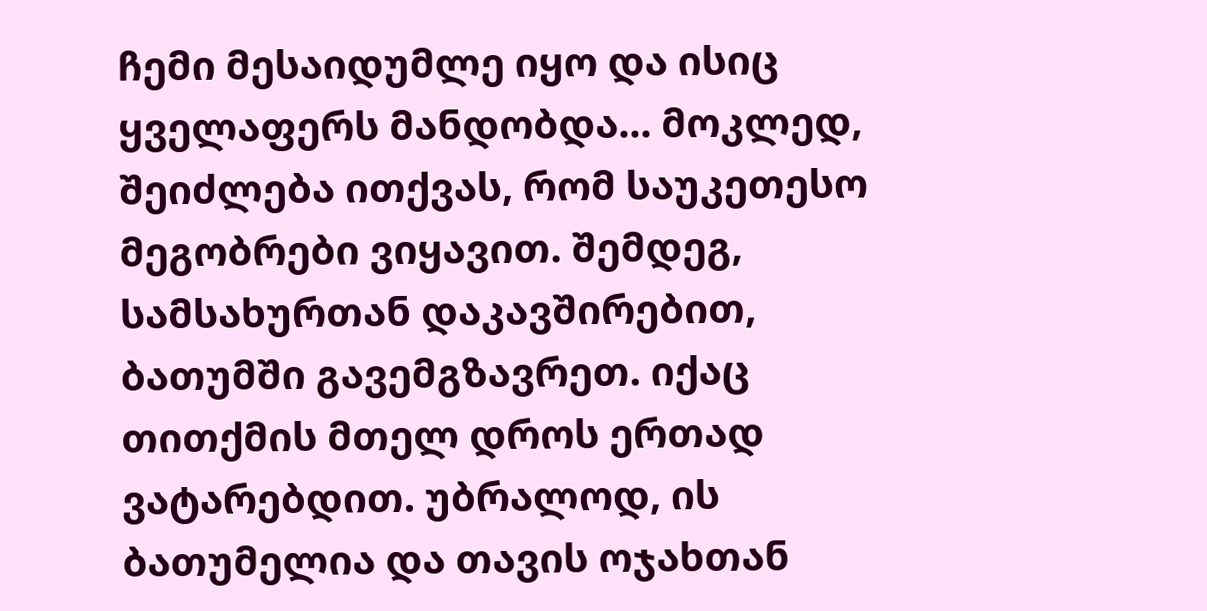ჩემი მესაიდუმლე იყო და ისიც ყველაფერს მანდობდა... მოკლედ, შეიძლება ითქვას, რომ საუკეთესო მეგობრები ვიყავით. შემდეგ, სამსახურთან დაკავშირებით, ბათუმში გავემგზავრეთ. იქაც თითქმის მთელ დროს ერთად ვატარებდით. უბრალოდ, ის ბათუმელია და თავის ოჯახთან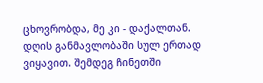ცხოვრობდა, მე კი - დაქალთან. დღის განმავლობაში სულ ერთად ვიყავით. შემდეგ ჩინეთში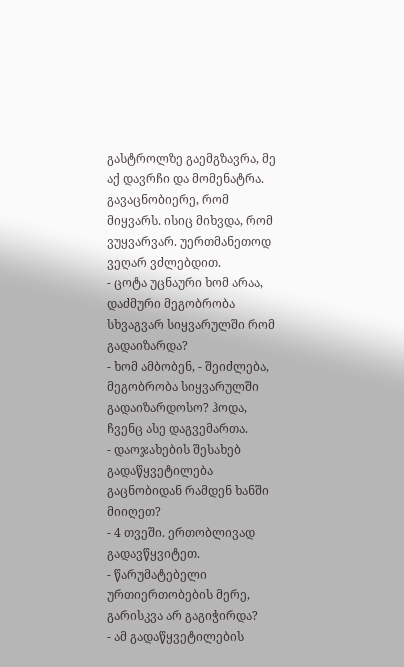გასტროლზე გაემგზავრა, მე აქ დავრჩი და მომენატრა. გავაცნობიერე, რომ მიყვარს. ისიც მიხვდა, რომ ვუყვარვარ. უერთმანეთოდ ვეღარ ვძლებდით.
- ცოტა უცნაური ხომ არაა, დაძმური მეგობრობა სხვაგვარ სიყვარულში რომ გადაიზარდა?
- ხომ ამბობენ, - შეიძლება, მეგობრობა სიყვარულში გადაიზარდოსო? ჰოდა, ჩვენც ასე დაგვემართა.
- დაოჯახების შესახებ გადაწყვეტილება გაცნობიდან რამდენ ხანში მიიღეთ?
- 4 თვეში. ერთობლივად გადავწყვიტეთ.
- წარუმატებელი ურთიერთობების მერე, გარისკვა არ გაგიჭირდა?
- ამ გადაწყვეტილების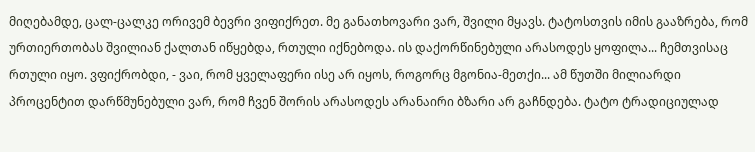მიღებამდე, ცალ-ცალკე ორივემ ბევრი ვიფიქრეთ. მე განათხოვარი ვარ, შვილი მყავს. ტატოსთვის იმის გააზრება, რომ ურთიერთობას შვილიან ქალთან იწყებდა, რთული იქნებოდა. ის დაქორწინებული არასოდეს ყოფილა... ჩემთვისაც რთული იყო. ვფიქრობდი, - ვაი, რომ ყველაფერი ისე არ იყოს, როგორც მგონია-მეთქი... ამ წუთში მილიარდი პროცენტით დარწმუნებული ვარ, რომ ჩვენ შორის არასოდეს არანაირი ბზარი არ გაჩნდება. ტატო ტრადიციულად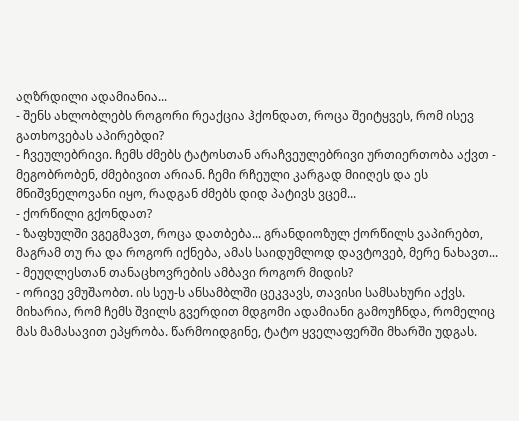აღზრდილი ადამიანია...
- შენს ახლობლებს როგორი რეაქცია ჰქონდათ, როცა შეიტყვეს, რომ ისევ გათხოვებას აპირებდი?
- ჩვეულებრივი. ჩემს ძმებს ტატოსთან არაჩვეულებრივი ურთიერთობა აქვთ - მეგობრობენ, ძმებივით არიან. ჩემი რჩეული კარგად მიიღეს და ეს მნიშვნელოვანი იყო, რადგან ძმებს დიდ პატივს ვცემ...
- ქორწილი გქონდათ?
- ზაფხულში ვგეგმავთ, როცა დათბება... გრანდიოზულ ქორწილს ვაპირებთ, მაგრამ თუ რა და როგორ იქნება, ამას საიდუმლოდ დავტოვებ, მერე ნახავთ...
- მეუღლესთან თანაცხოვრების ამბავი როგორ მიდის?
- ორივე ვმუშაობთ. ის სეუ-ს ანსამბლში ცეკვავს, თავისი სამსახური აქვს. მიხარია, რომ ჩემს შვილს გვერდით მდგომი ადამიანი გამოუჩნდა, რომელიც მას მამასავით ეპყრობა. წარმოიდგინე, ტატო ყველაფერში მხარში უდგას.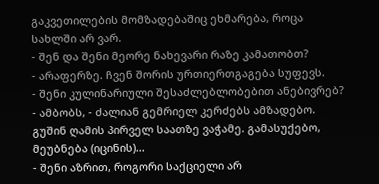გაკვეთილების მომზადებაშიც ეხმარება, როცა სახლში არ ვარ.
- შენ და შენი მეორე ნახევარი რაზე კამათობთ?
- არაფერზე. ჩვენ შორის ურთიერთგაგება სუფევს.
- შენი კულინარიული შესაძლებლობებით ანებივრებ?
- ამბობს, - ძალიან გემრიელ კერძებს ამზადებო. გუშინ ღამის პირველ საათზე ვაჭამე. გამასუქებო, მეუბნება (იცინის)...
- შენი აზრით, როგორი საქციელი არ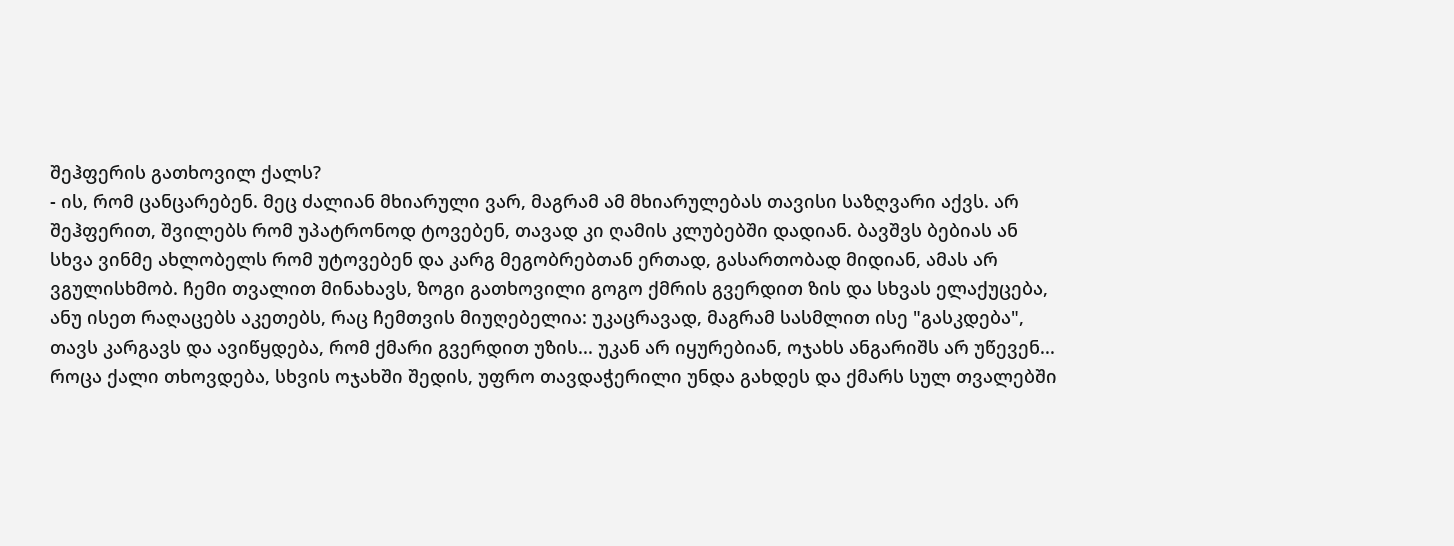შეჰფერის გათხოვილ ქალს?
- ის, რომ ცანცარებენ. მეც ძალიან მხიარული ვარ, მაგრამ ამ მხიარულებას თავისი საზღვარი აქვს. არ შეჰფერით, შვილებს რომ უპატრონოდ ტოვებენ, თავად კი ღამის კლუბებში დადიან. ბავშვს ბებიას ან სხვა ვინმე ახლობელს რომ უტოვებენ და კარგ მეგობრებთან ერთად, გასართობად მიდიან, ამას არ ვგულისხმობ. ჩემი თვალით მინახავს, ზოგი გათხოვილი გოგო ქმრის გვერდით ზის და სხვას ელაქუცება, ანუ ისეთ რაღაცებს აკეთებს, რაც ჩემთვის მიუღებელია: უკაცრავად, მაგრამ სასმლით ისე "გასკდება", თავს კარგავს და ავიწყდება, რომ ქმარი გვერდით უზის... უკან არ იყურებიან, ოჯახს ანგარიშს არ უწევენ... როცა ქალი თხოვდება, სხვის ოჯახში შედის, უფრო თავდაჭერილი უნდა გახდეს და ქმარს სულ თვალებში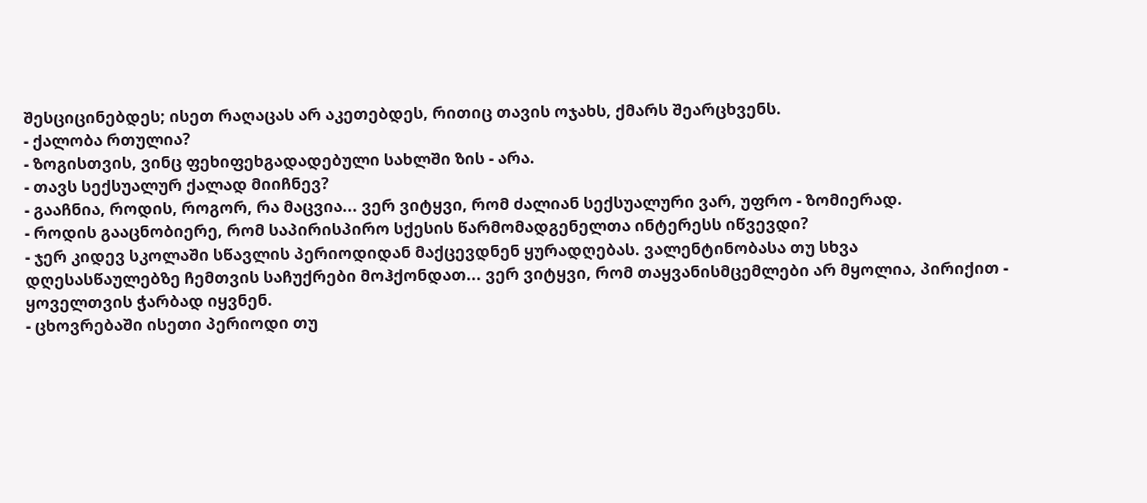შესციცინებდეს; ისეთ რაღაცას არ აკეთებდეს, რითიც თავის ოჯახს, ქმარს შეარცხვენს.
- ქალობა რთულია?
- ზოგისთვის, ვინც ფეხიფეხგადადებული სახლში ზის - არა.
- თავს სექსუალურ ქალად მიიჩნევ?
- გააჩნია, როდის, როგორ, რა მაცვია... ვერ ვიტყვი, რომ ძალიან სექსუალური ვარ, უფრო - ზომიერად.
- როდის გააცნობიერე, რომ საპირისპირო სქესის წარმომადგენელთა ინტერესს იწვევდი?
- ჯერ კიდევ სკოლაში სწავლის პერიოდიდან მაქცევდნენ ყურადღებას. ვალენტინობასა თუ სხვა დღესასწაულებზე ჩემთვის საჩუქრები მოჰქონდათ... ვერ ვიტყვი, რომ თაყვანისმცემლები არ მყოლია, პირიქით - ყოველთვის ჭარბად იყვნენ.
- ცხოვრებაში ისეთი პერიოდი თუ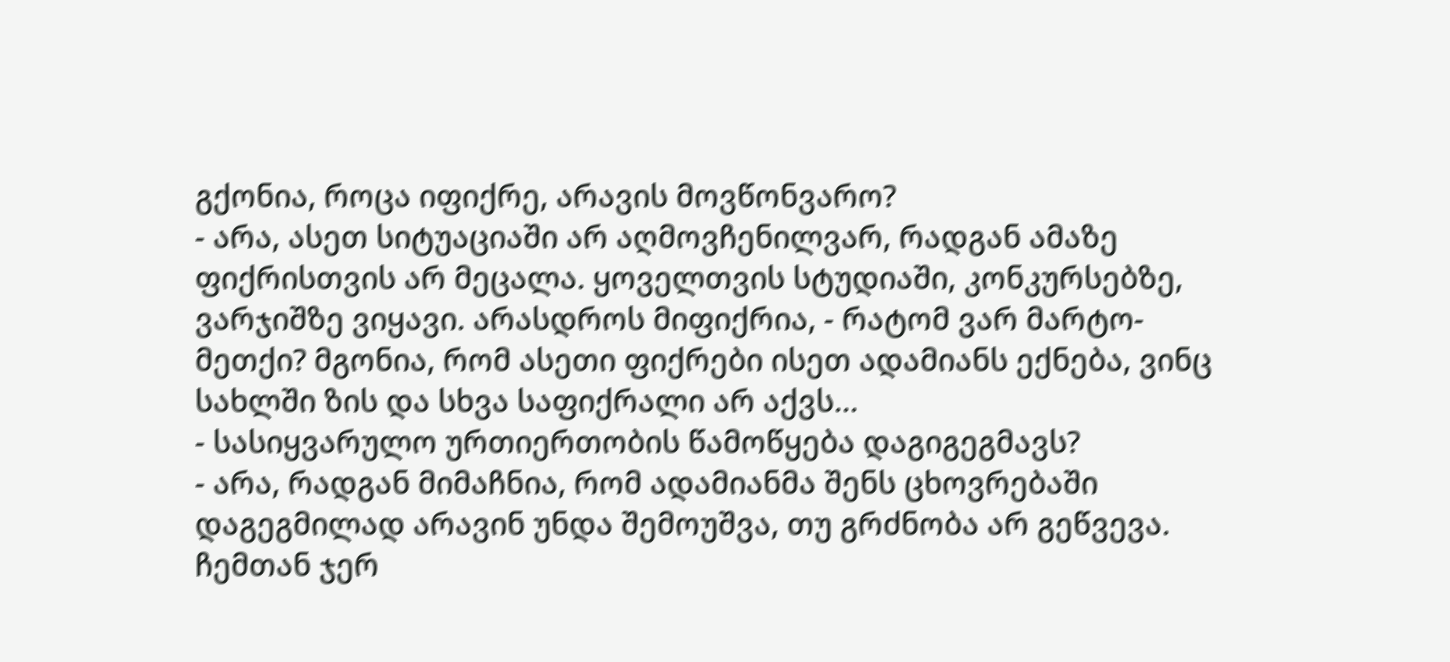გქონია, როცა იფიქრე, არავის მოვწონვარო?
- არა, ასეთ სიტუაციაში არ აღმოვჩენილვარ, რადგან ამაზე ფიქრისთვის არ მეცალა. ყოველთვის სტუდიაში, კონკურსებზე, ვარჯიშზე ვიყავი. არასდროს მიფიქრია, - რატომ ვარ მარტო-მეთქი? მგონია, რომ ასეთი ფიქრები ისეთ ადამიანს ექნება, ვინც სახლში ზის და სხვა საფიქრალი არ აქვს...
- სასიყვარულო ურთიერთობის წამოწყება დაგიგეგმავს?
- არა, რადგან მიმაჩნია, რომ ადამიანმა შენს ცხოვრებაში დაგეგმილად არავინ უნდა შემოუშვა, თუ გრძნობა არ გეწვევა. ჩემთან ჯერ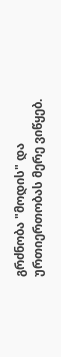გრძნობა "მოდის" და ურთიერთობას მერე ვიწყებ.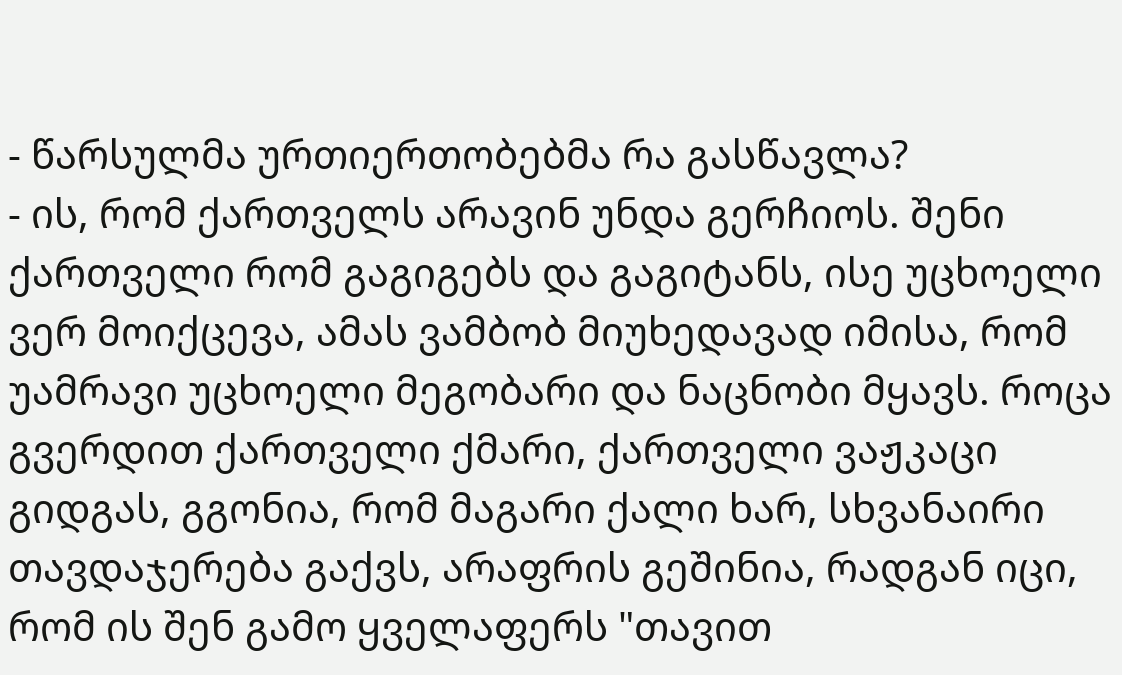- წარსულმა ურთიერთობებმა რა გასწავლა?
- ის, რომ ქართველს არავინ უნდა გერჩიოს. შენი ქართველი რომ გაგიგებს და გაგიტანს, ისე უცხოელი ვერ მოიქცევა, ამას ვამბობ მიუხედავად იმისა, რომ უამრავი უცხოელი მეგობარი და ნაცნობი მყავს. როცა გვერდით ქართველი ქმარი, ქართველი ვაჟკაცი გიდგას, გგონია, რომ მაგარი ქალი ხარ, სხვანაირი თავდაჯერება გაქვს, არაფრის გეშინია, რადგან იცი, რომ ის შენ გამო ყველაფერს "თავით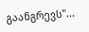გაანგრევს"...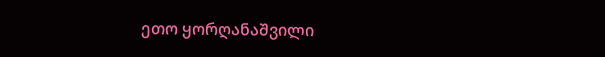ეთო ყორღანაშვილი